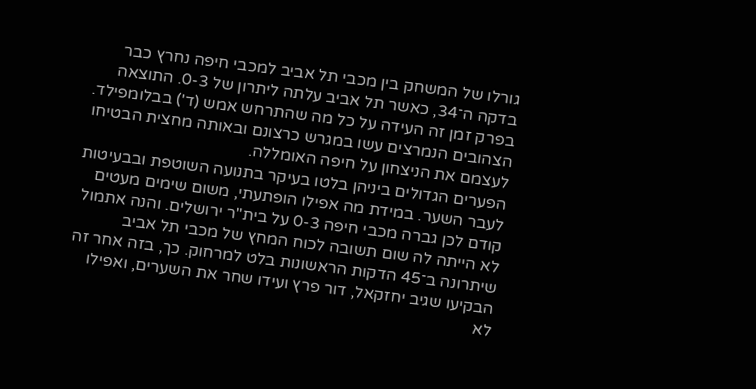גורלו של המשחק בין מכבי תל אביב למכבי חיפה נחרץ כבר בדקה ה־34, כאשר תל אביב עלתה ליתרון של 0-3. התוצאה בפרק זמן זה העידה על כל מה שהתרחש אמש (ד') בבלומפילד. הצהובים הנמרצים עשו במגרש כרצונם ובאותה מחצית הבטיחו לעצמם את הניצחון על חיפה האומללה.
הפערים הגדולים ביניהן בלטו בעיקר בתנועה השוטפת ובבעיטות לעבר השער. במידת מה אפילו הופתעתי, משום שימים מעטים קודם לכן גברה מכבי חיפה 0-3 על בית"ר ירושלים. והנה אתמול לא הייתה לה שום תשובה לכוח המחץ של מכבי תל אביב שיתרונה ב־45 הדקות הראשונות בלט למרחוק. כך, בזה אחר זה הבקיעו שגיב יחזקאל, דור פרץ ועידו שחר את השערים, ואפילו לא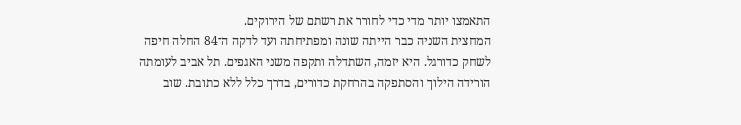התאמצו יותר מדי כדי לחורר את רשתם של הירוקים.
המחצית השניה כבר הייתה שונה ומפתיחתה ועד לדקה ה־84 החלה חיפה לשחק כדורגל. היא יזמה, השתדלה ותקפה משני האגפים. תל אביב לעומתה הורידה הילוך והסתפקה בהרחקת כדורים, בדרך כלל ללא כתובת. שוב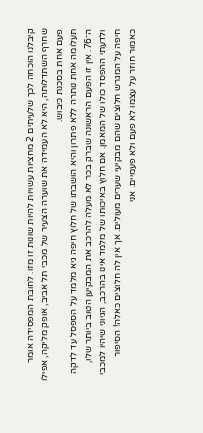קיבלנו הוכחה לכך שלעיתים 2 מחציות עשויות להיות שונות זו מזו. לחובת המפסידה אומר שחרף השתדלותה, היא לא העמידה את שוערה הצעיר של מכבי תל אביב, אופק מליקה, אפילו פעם אחת בסכנת כיבוש.
תעלומה אחת נותרה ללא פתרון והיא הושבתו של חלוץ חיפה גיא מלמד על הספסל עד לדקה ה־76. אין זו הפעם הראשונה שברק בכר לא מעלה להרכב את המבקיען הטוב ביותר שלו, ולדעתי ההפסד כולו של המאמן. אם חלוץ באיכותו של מלמד אינו בהרכב, הגיוני שיהיו למכבי חיפה על המגרש חלוצים שהם מבקיעי שערים מעולים. אך אין לה חלוצים כאלה! הסיפור כאמור חוזר על עצמו לא פעם ולא פעמיים. אני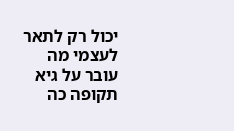יכול רק לתאר לעצמי מה עובר על גיא תקופה כה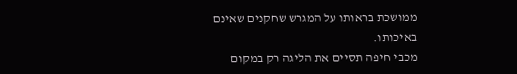ממושכת בראותו על המגרש שחקנים שאינם באיכותו.
מכבי חיפה תסיים את הליגה רק במקום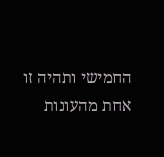החמישי ותהיה זו אחת מהעונות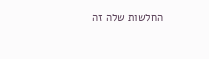החלשות שלה זה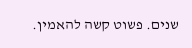שנים. פשוט קשה להאמין.